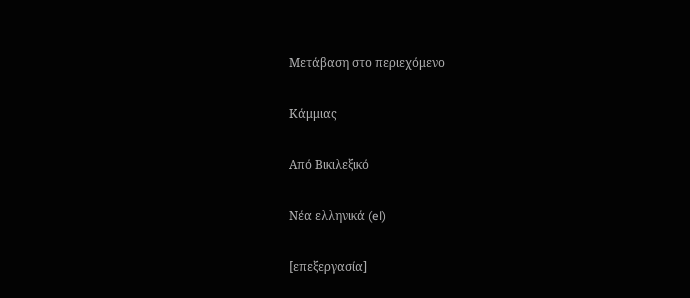Μετάβαση στο περιεχόμενο

Κάμμιας

Από Βικιλεξικό

Νέα ελληνικά (el)

[επεξεργασία]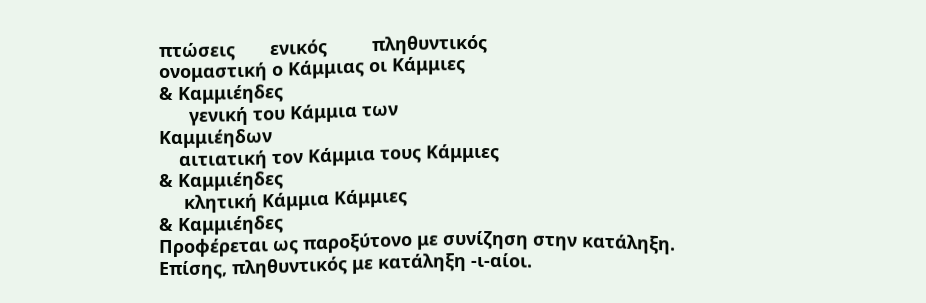πτώσεις       ενικός         πληθυντικός
ονομαστική ο Κάμμιας οι Κάμμιες
& Καμμιέηδες
      γενική του Κάμμια των
Καμμιέηδων
    αιτιατική τον Κάμμια τους Κάμμιες
& Καμμιέηδες
     κλητική Κάμμια Κάμμιες
& Καμμιέηδες
Προφέρεται ως παροξύτονο με συνίζηση στην κατάληξη.
Επίσης, πληθυντικός με κατάληξη -ι-αίοι.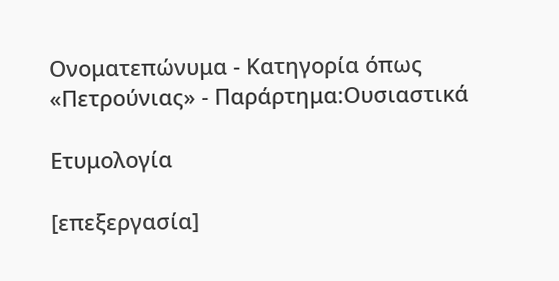Ονοματεπώνυμα - Κατηγορία όπως «Πετρούνιας» - Παράρτημα:Ουσιαστικά

Ετυμολογία

[επεξεργασία]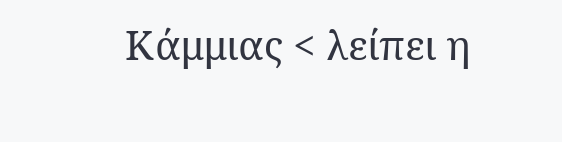Κάμμιας < λείπει η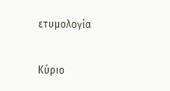ετυμολογία

Κύριο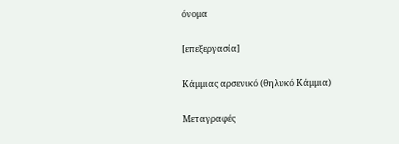όνομα

[επεξεργασία]

Κάμμιας αρσενικό (θηλυκό Κάμμια)

Μεταγραφές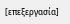[επεξεργασία]